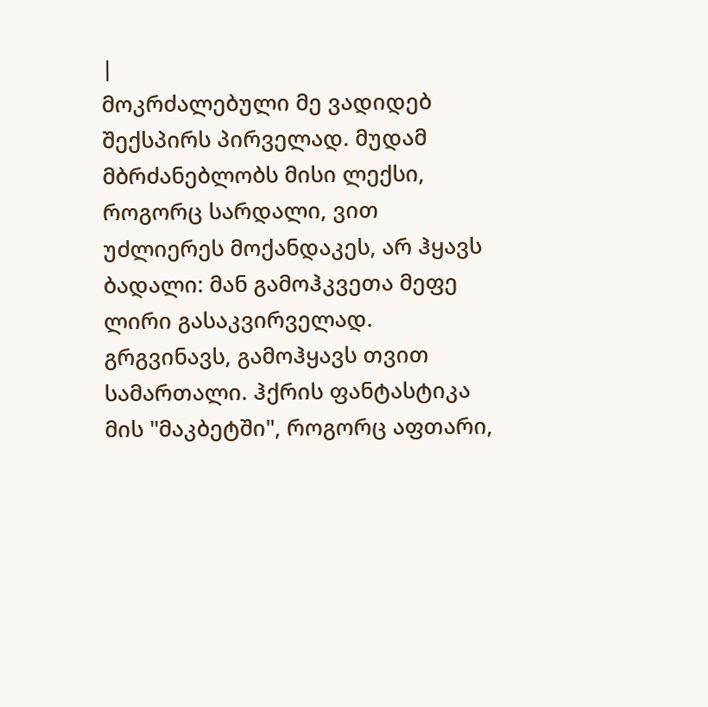|
მოკრძალებული მე ვადიდებ შექსპირს პირველად. მუდამ მბრძანებლობს მისი ლექსი, როგორც სარდალი, ვით უძლიერეს მოქანდაკეს, არ ჰყავს ბადალი: მან გამოჰკვეთა მეფე ლირი გასაკვირველად.
გრგვინავს, გამოჰყავს თვით სამართალი. ჰქრის ფანტასტიკა მის "მაკბეტში", როგორც აფთარი,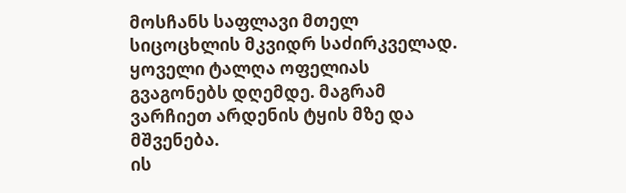მოსჩანს საფლავი მთელ სიცოცხლის მკვიდრ საძირკველად.
ყოველი ტალღა ოფელიას გვაგონებს დღემდე. მაგრამ ვარჩიეთ არდენის ტყის მზე და მშვენება.
ის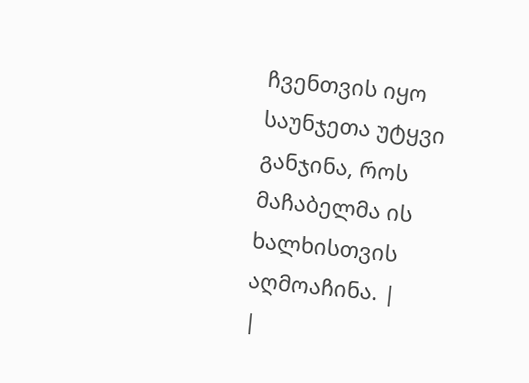ჩვენთვის იყო საუნჯეთა უტყვი განჯინა, როს მაჩაბელმა ის ხალხისთვის აღმოაჩინა. |
|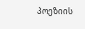პოეზიის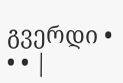გვერდი • • • |